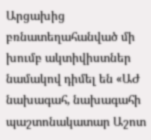Արցախից բռնատեղահանված մի խումբ ակտիվիստներ նամակով դիմել են «ԱԺ նախագահ, նախագահի պաշտոնակատար Աշոտ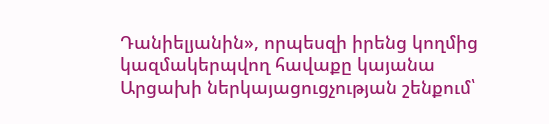Դանիելյանին», որպեսզի իրենց կողմից կազմակերպվող հավաքը կայանա Արցախի ներկայացուցչության շենքում՝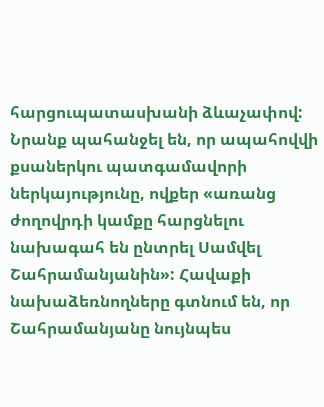հարցուպատասխանի ձևաչափով:
Նրանք պահանջել են, որ ապահովվի քսաներկու պատգամավորի ներկայությունը, ովքեր «առանց ժողովրդի կամքը հարցնելու նախագահ են ընտրել Սամվել Շահրամանյանին»: Հավաքի նախաձեռնողները գտնում են, որ Շահրամանյանը նույնպես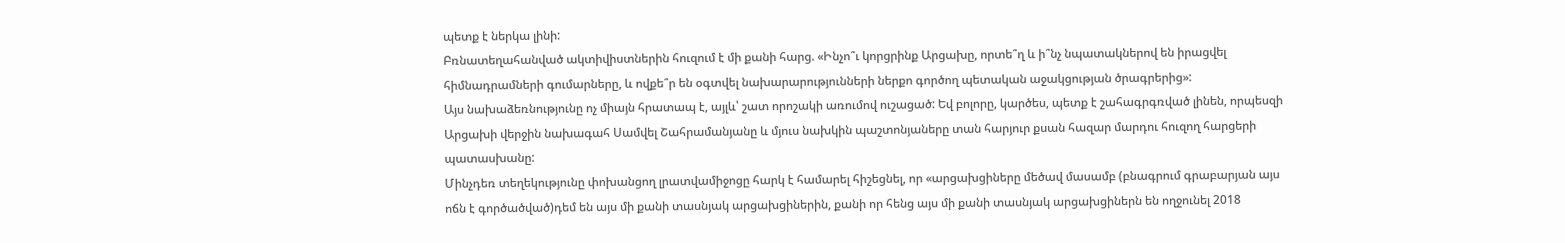պետք է ներկա լինի:
Բռնատեղահանված ակտիվիստներին հուզում է մի քանի հարց. «Ինչո՞ւ կորցրինք Արցախը, որտե՞ղ և ի՞նչ նպատակներով են իրացվել հիմնադրամների գումարները, և ովքե՞ր են օգտվել նախարարությունների ներքո գործող պետական աջակցության ծրագրերից»:
Այս նախաձեռնությունը ոչ միայն հրատապ է, այլև՝ շատ որոշակի առումով ուշացած: Եվ բոլորը, կարծես, պետք է շահագրգռված լինեն, որպեսզի Արցախի վերջին նախագահ Սամվել Շահրամանյանը և մյուս նախկին պաշտոնյաները տան հարյուր քսան հազար մարդու հուզող հարցերի պատասխանը:
Մինչդեռ տեղեկությունը փոխանցող լրատվամիջոցը հարկ է համարել հիշեցնել, որ «արցախցիները մեծավ մասամբ (բնագրում գրաբարյան այս ոճն է գործածված)դեմ են այս մի քանի տասնյակ արցախցիներին, քանի որ հենց այս մի քանի տասնյակ արցախցիներն են ողջունել 2018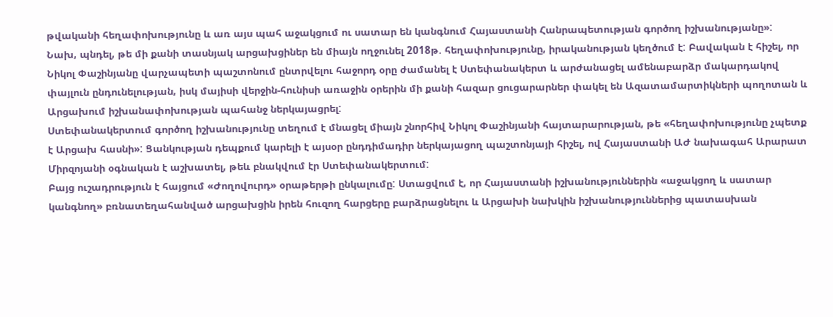թվականի հեղափոխությունը և առ այս պահ աջակցում ու սատար են կանգնում Հայաստանի Հանրապետության գործող իշխանությանը»:
Նախ, պնդել, թե մի քանի տասնյակ արցախցիներ են միայն ողջունել 2018թ. հեղափոխությունը, իրականության կեղծում է: Բավական է հիշել, որ Նիկոլ Փաշինյանը վարչապետի պաշտոնում ընտրվելու հաջորդ օրը ժամանել է Ստեփանակերտ և արժանացել ամենաբարձր մակարդակով փայլուն ընդունելության, իսկ մայիսի վերջին-հունիսի առաջին օրերին մի քանի հազար ցուցարարներ փակել են Ազատամարտիկների պողոտան և Արցախում իշխանափոխության պահանջ ներկայացրել:
Ստեփանակերտում գործող իշխանությունը տեղում է մնացել միայն շնորհիվ Նիկոլ Փաշինյանի հայտարարության, թե «հեղափոխությունը չպետք է Արցախ հասնի»: Ցանկության դեպքում կարելի է այսօր ընդդիմադիր ներկայացող պաշտոնյայի հիշել, ով Հայաստանի ԱԺ նախագահ Արարատ Միրզոյանի օգնական է աշխատել, թեև բնակվում էր Ստեփանակերտում:
Բայց ուշադրություն է հայցում «Ժողովուրդ» օրաթերթի ընկալումը: Ստացվում է, որ Հայաստանի իշխանություններին «աջակցող և սատար կանգնող» բռնատեղահանված արցախցին իրեն հուզող հարցերը բարձրացնելու և Արցախի նախկին իշխանություններից պատասխան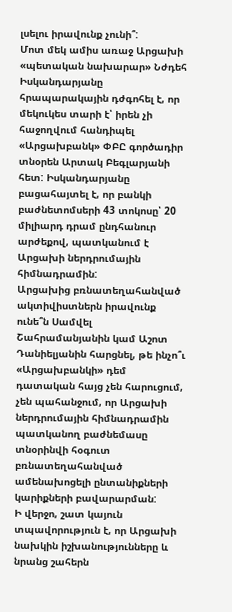լսելու իրավունք չունի՞:
Մոտ մեկ ամիս առաջ Արցախի «պետական նախարար» Նժդեհ Իսկանդարյանը հրապարակային դժգոհել է, որ մեկուկես տարի է՝ իրեն չի հաջողվում հանդիպել «Արցախբանկ» ՓԲԸ գործադիր տնօրեն Արտակ Բեգլարյանի հետ: Իսկանդարյանը բացահայտել է, որ բանկի բաժնետոմսերի 43 տոկոսը՝ 20 միլիարդ դրամ ընդհանուր արժեքով, պատկանում է Արցախի ներդրումային հիմնադրամին:
Արցախից բռնատեղահանված ակտիվիստներն իրավունք ունե՞ն Սամվել Շահրամանյանին կամ Աշոտ Դանիելյանին հարցնել, թե ինչո՞ւ «Արցախբանկի» դեմ դատական հայց չեն հարուցում, չեն պահանջում, որ Արցախի ներդրումային հիմնադրամին պատկանող բաժնեմասը տնօրինվի հօգուտ բռնատեղահանված ամենախոցելի ընտանիքների կարիքների բավարարման:
Ի վերջո, շատ կայուն տպավորություն է, որ Արցախի նախկին իշխանությունները և նրանց շահերն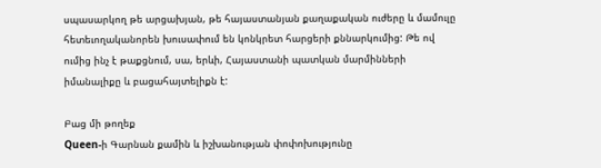սպասարկող թե արցախյան, թե հայաստանյան քաղաքական ուժերը և մամուլը հետեւողականորեն խուսափում են կոնկրետ հարցերի քննարկումից: Թե ով ումից ինչ է թաքցնում, սա, երևի, Հայաստանի պատկան մարմինների իմանալիքը և բացահայտելիքն է:

Բաց մի թողեք
Queen-ի Գարնան քամին և իշխանության փոփոխությունը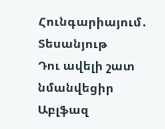Հունգարիայում․ Տեսանյութ
Դու ավելի շատ նմանվեցիր Աբլֆազ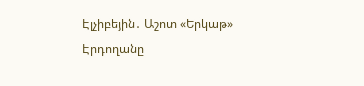Էլչիբեյին․ Աշոտ «Երկաթ»
Էրդողանը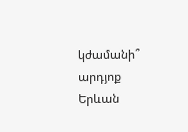կժամանի՞ արդյոք Երևան